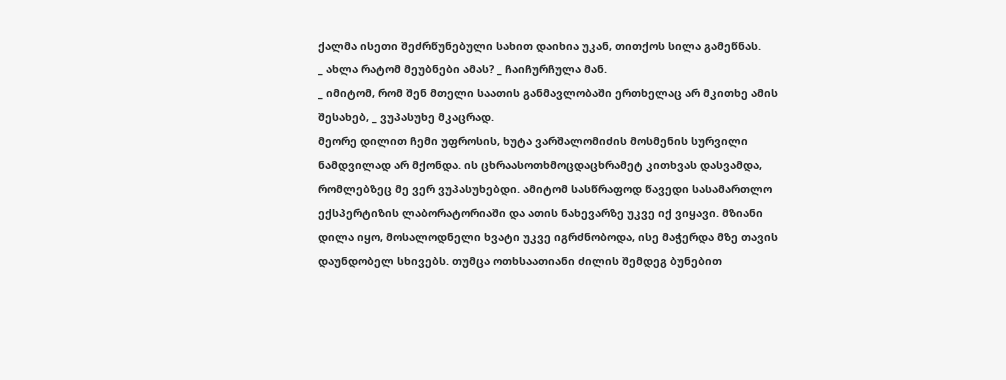ქალმა ისეთი შეძრწუნებული სახით დაიხია უკან, თითქოს სილა გამეწნას.
_ ახლა რატომ მეუბნები ამას? _ ჩაიჩურჩულა მან.
_ იმიტომ, რომ შენ მთელი საათის განმავლობაში ერთხელაც არ მკითხე ამის შესახებ, _ ვუპასუხე მკაცრად.
მეორე დილით ჩემი უფროსის, ხუტა ვარშალომიძის მოსმენის სურვილი ნამდვილად არ მქონდა. ის ცხრაასოთხმოცდაცხრამეტ კითხვას დასვამდა, რომლებზეც მე ვერ ვუპასუხებდი. ამიტომ სასწრაფოდ წავედი სასამართლო ექსპერტიზის ლაბორატორიაში და ათის ნახევარზე უკვე იქ ვიყავი. მზიანი დილა იყო, მოსალოდნელი ხვატი უკვე იგრძნობოდა, ისე მაჭერდა მზე თავის დაუნდობელ სხივებს. თუმცა ოთხსაათიანი ძილის შემდეგ ბუნებით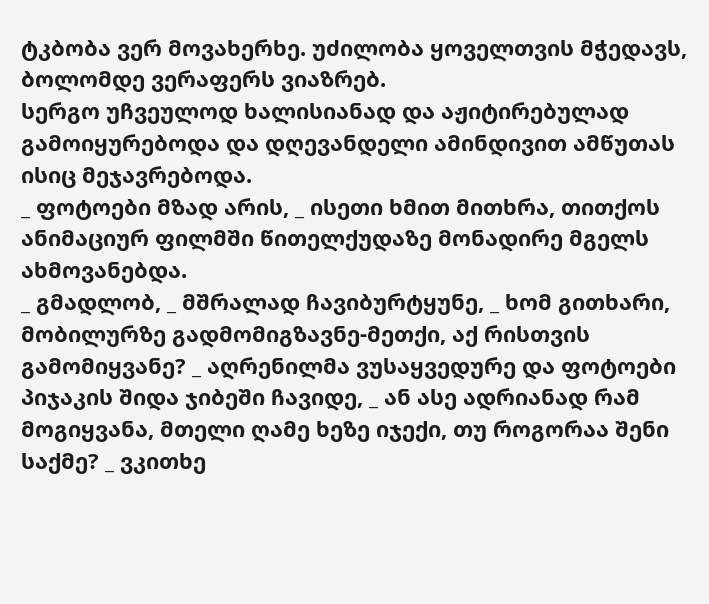ტკბობა ვერ მოვახერხე. უძილობა ყოველთვის მჭედავს, ბოლომდე ვერაფერს ვიაზრებ.
სერგო უჩვეულოდ ხალისიანად და აჟიტირებულად გამოიყურებოდა და დღევანდელი ამინდივით ამწუთას ისიც მეჯავრებოდა.
_ ფოტოები მზად არის, _ ისეთი ხმით მითხრა, თითქოს ანიმაციურ ფილმში წითელქუდაზე მონადირე მგელს ახმოვანებდა.
_ გმადლობ, _ მშრალად ჩავიბურტყუნე, _ ხომ გითხარი, მობილურზე გადმომიგზავნე-მეთქი, აქ რისთვის გამომიყვანე? _ აღრენილმა ვუსაყვედურე და ფოტოები პიჯაკის შიდა ჯიბეში ჩავიდე, _ ან ასე ადრიანად რამ მოგიყვანა, მთელი ღამე ხეზე იჯექი, თუ როგორაა შენი საქმე? _ ვკითხე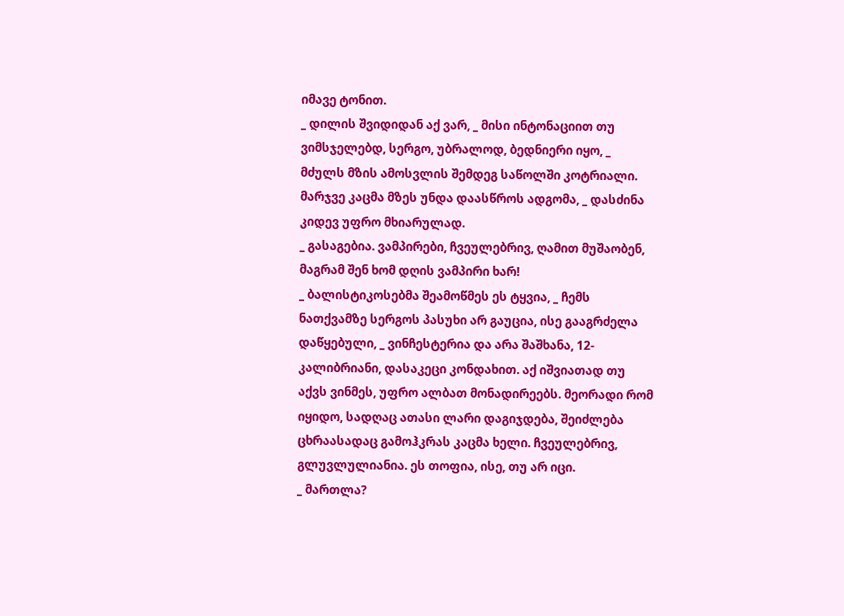იმავე ტონით.
_ დილის შვიდიდან აქ ვარ, _ მისი ინტონაციით თუ ვიმსჯელებდ, სერგო, უბრალოდ, ბედნიერი იყო, _ მძულს მზის ამოსვლის შემდეგ საწოლში კოტრიალი. მარჯვე კაცმა მზეს უნდა დაასწროს ადგომა, _ დასძინა კიდევ უფრო მხიარულად.
_ გასაგებია. ვამპირები, ჩვეულებრივ, ღამით მუშაობენ, მაგრამ შენ ხომ დღის ვამპირი ხარ!
_ ბალისტიკოსებმა შეამოწმეს ეს ტყვია, _ ჩემს ნათქვამზე სერგოს პასუხი არ გაუცია, ისე გააგრძელა დაწყებული, _ ვინჩესტერია და არა შაშხანა, 12-კალიბრიანი, დასაკეცი კონდახით. აქ იშვიათად თუ აქვს ვინმეს, უფრო ალბათ მონადირეებს. მეორადი რომ იყიდო, სადღაც ათასი ლარი დაგიჯდება, შეიძლება ცხრაასადაც გამოჰკრას კაცმა ხელი. ჩვეულებრივ, გლუვლულიანია. ეს თოფია, ისე, თუ არ იცი.
_ მართლა?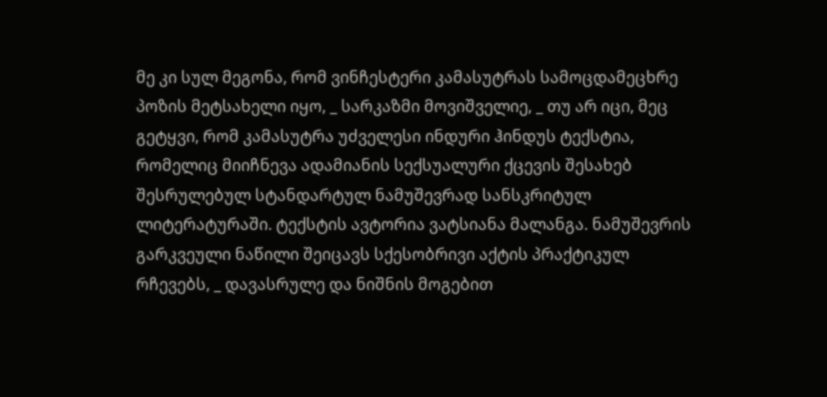მე კი სულ მეგონა, რომ ვინჩესტერი კამასუტრას სამოცდამეცხრე პოზის მეტსახელი იყო, _ სარკაზმი მოვიშველიე, _ თუ არ იცი, მეც გეტყვი, რომ კამასუტრა უძველესი ინდური ჰინდუს ტექსტია, რომელიც მიიჩნევა ადამიანის სექსუალური ქცევის შესახებ შესრულებულ სტანდარტულ ნამუშევრად სანსკრიტულ ლიტერატურაში. ტექსტის ავტორია ვატსიანა მალანგა. ნამუშევრის გარკვეული ნაწილი შეიცავს სქესობრივი აქტის პრაქტიკულ რჩევებს, _ დავასრულე და ნიშნის მოგებით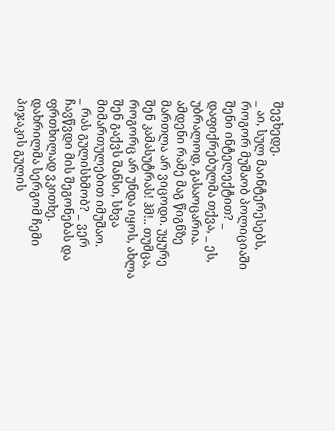შევხედე.
_ აი, სულ მაინტერესებს, როგორ მუშაობ პოლიციაში შენი ინტელექტით? _ დაფიქრებულმა თქვა, _ ეს, უბრალოდ, გასაოცარია. ამდენი რამე მაგ წიგნზე მართლა არ ვიცოდი. უყურე შენ კამასუტრას! ჰმ!.. თუმცა, როგორც არ უნდა იყოს, ახლა შენ გაქვს შანსი, სხვა მიმართულებით იმუშაო.
_ რას გულისხმობ? _ ვერ ჩავწვდი მის შეგონებას და ფრთხილად ვკითხე.
დახრილმა სერგომ ჩემი პიჯაკის გულის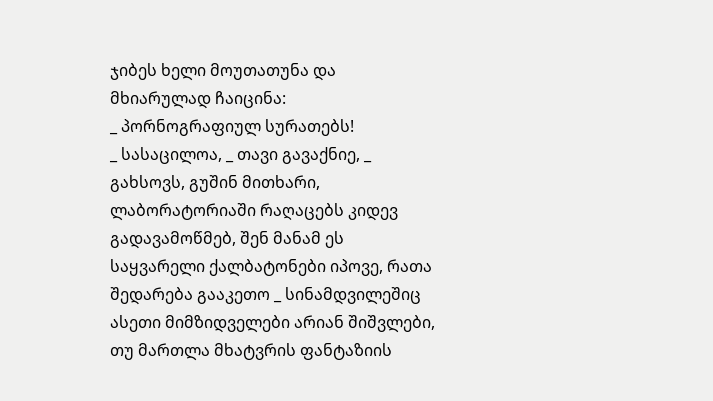ჯიბეს ხელი მოუთათუნა და მხიარულად ჩაიცინა:
_ პორნოგრაფიულ სურათებს!
_ სასაცილოა, _ თავი გავაქნიე, _ გახსოვს, გუშინ მითხარი, ლაბორატორიაში რაღაცებს კიდევ გადავამოწმებ, შენ მანამ ეს საყვარელი ქალბატონები იპოვე, რათა შედარება გააკეთო _ სინამდვილეშიც ასეთი მიმზიდველები არიან შიშვლები, თუ მართლა მხატვრის ფანტაზიის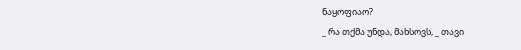ნაყოფიაო?
_ რა თქმა უნდა, მახსოვს, _ თავი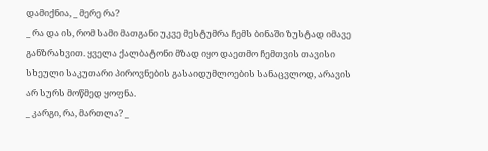დამიქნია, _ მერე რა?
_ რა და ის, რომ სამი მათგანი უკვე მესტუმრა ჩემს ბინაში ზუსტად იმავე განზრახვით. ყველა ქალბატონი მზად იყო დაეთმო ჩემთვის თავისი სხეული საკუთარი პიროვნების გასაიდუმლოების სანაცვლოდ, არავის არ სურს მოწმედ ყოფნა.
_ კარგი, რა, მართლა? _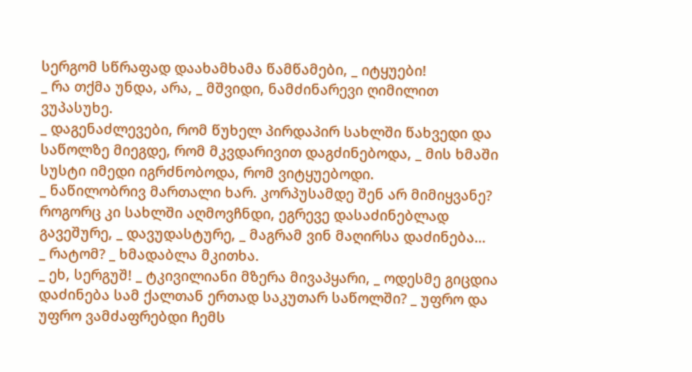სერგომ სწრაფად დაახამხამა წამწამები, _ იტყუები!
_ რა თქმა უნდა, არა, _ მშვიდი, ნამძინარევი ღიმილით ვუპასუხე.
_ დაგენაძლევები, რომ წუხელ პირდაპირ სახლში წახვედი და საწოლზე მიეგდე, რომ მკვდარივით დაგძინებოდა, _ მის ხმაში სუსტი იმედი იგრძნობოდა, რომ ვიტყუებოდი.
_ ნაწილობრივ მართალი ხარ. კორპუსამდე შენ არ მიმიყვანე? როგორც კი სახლში აღმოვჩნდი, ეგრევე დასაძინებლად გავეშურე, _ დავუდასტურე, _ მაგრამ ვინ მაღირსა დაძინება…
_ რატომ? _ ხმადაბლა მკითხა.
_ ეხ, სერგუშ! _ ტკივილიანი მზერა მივაპყარი, _ ოდესმე გიცდია დაძინება სამ ქალთან ერთად საკუთარ საწოლში? _ უფრო და უფრო ვამძაფრებდი ჩემს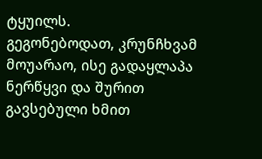ტყუილს.
გეგონებოდათ, კრუნჩხვამ მოუარაო, ისე გადაყლაპა ნერწყვი და შურით გავსებული ხმით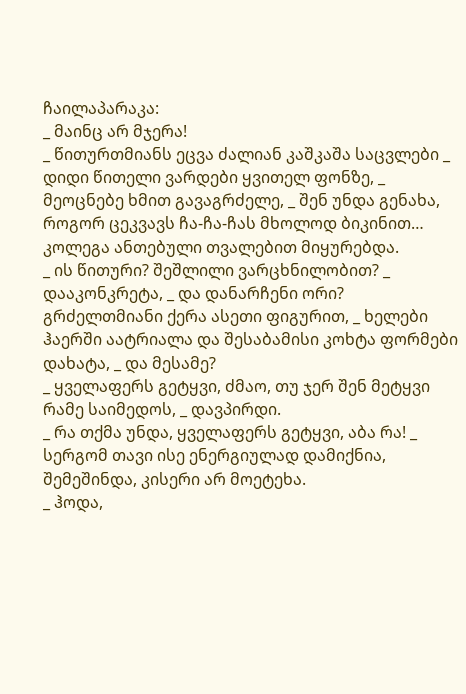ჩაილაპარაკა:
_ მაინც არ მჯერა!
_ წითურთმიანს ეცვა ძალიან კაშკაშა საცვლები _ დიდი წითელი ვარდები ყვითელ ფონზე, _ მეოცნებე ხმით გავაგრძელე, _ შენ უნდა გენახა, როგორ ცეკვავს ჩა-ჩა-ჩას მხოლოდ ბიკინით…
კოლეგა ანთებული თვალებით მიყურებდა.
_ ის წითური? შეშლილი ვარცხნილობით? _ დააკონკრეტა, _ და დანარჩენი ორი? გრძელთმიანი ქერა ასეთი ფიგურით, _ ხელები ჰაერში აატრიალა და შესაბამისი კოხტა ფორმები დახატა, _ და მესამე?
_ ყველაფერს გეტყვი, ძმაო, თუ ჯერ შენ მეტყვი რამე საიმედოს, _ დავპირდი.
_ რა თქმა უნდა, ყველაფერს გეტყვი, აბა რა! _ სერგომ თავი ისე ენერგიულად დამიქნია, შემეშინდა, კისერი არ მოეტეხა.
_ ჰოდა,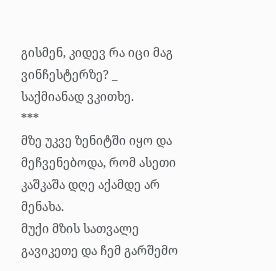გისმენ, კიდევ რა იცი მაგ ვინჩესტერზე? _ საქმიანად ვკითხე.
***
მზე უკვე ზენიტში იყო და მეჩვენებოდა, რომ ასეთი კაშკაშა დღე აქამდე არ მენახა.
მუქი მზის სათვალე გავიკეთე და ჩემ გარშემო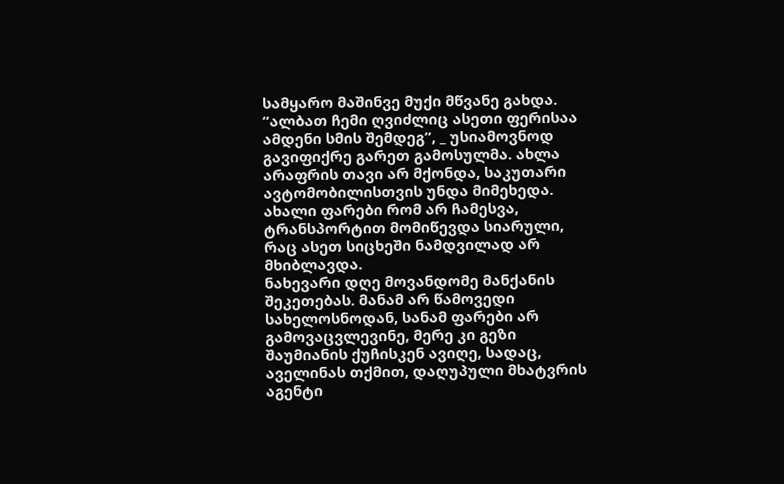სამყარო მაშინვე მუქი მწვანე გახდა. “ალბათ ჩემი ღვიძლიც ასეთი ფერისაა ამდენი სმის შემდეგ”, _ უსიამოვნოდ გავიფიქრე გარეთ გამოსულმა. ახლა არაფრის თავი არ მქონდა, საკუთარი ავტომობილისთვის უნდა მიმეხედა. ახალი ფარები რომ არ ჩამესვა, ტრანსპორტით მომიწევდა სიარული, რაც ასეთ სიცხეში ნამდვილად არ მხიბლავდა.
ნახევარი დღე მოვანდომე მანქანის შეკეთებას. მანამ არ წამოვედი სახელოსნოდან, სანამ ფარები არ გამოვაცვლევინე, მერე კი გეზი შაუმიანის ქუჩისკენ ავიღე, სადაც, აველინას თქმით, დაღუპული მხატვრის აგენტი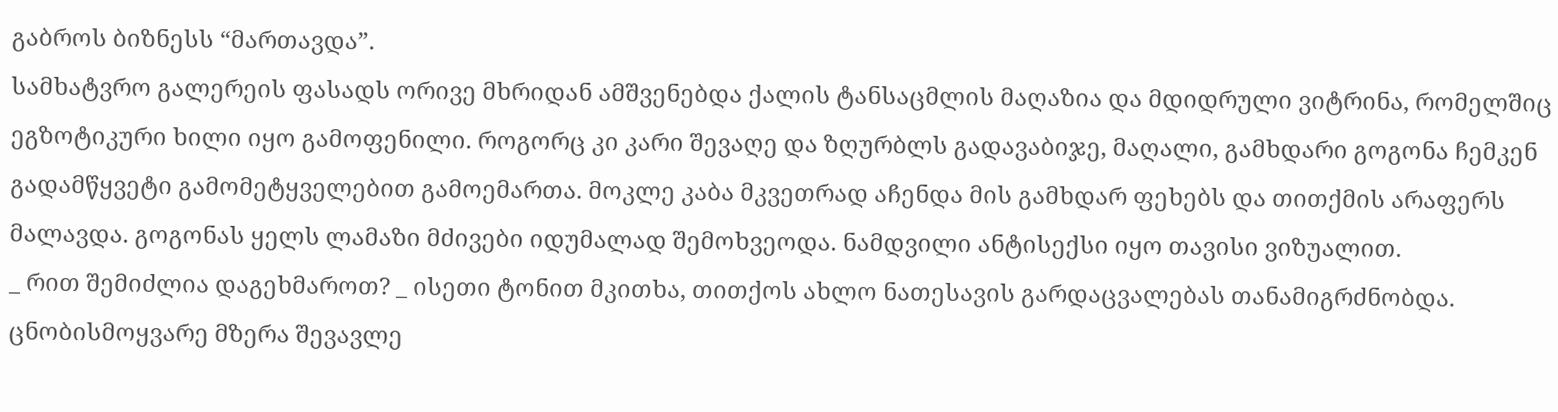გაბროს ბიზნესს “მართავდა”.
სამხატვრო გალერეის ფასადს ორივე მხრიდან ამშვენებდა ქალის ტანსაცმლის მაღაზია და მდიდრული ვიტრინა, რომელშიც ეგზოტიკური ხილი იყო გამოფენილი. როგორც კი კარი შევაღე და ზღურბლს გადავაბიჯე, მაღალი, გამხდარი გოგონა ჩემკენ გადამწყვეტი გამომეტყველებით გამოემართა. მოკლე კაბა მკვეთრად აჩენდა მის გამხდარ ფეხებს და თითქმის არაფერს მალავდა. გოგონას ყელს ლამაზი მძივები იდუმალად შემოხვეოდა. ნამდვილი ანტისექსი იყო თავისი ვიზუალით.
_ რით შემიძლია დაგეხმაროთ? _ ისეთი ტონით მკითხა, თითქოს ახლო ნათესავის გარდაცვალებას თანამიგრძნობდა.
ცნობისმოყვარე მზერა შევავლე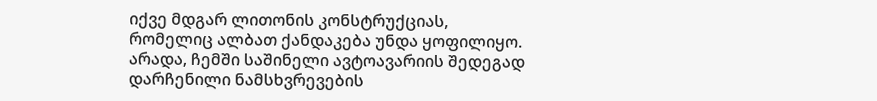იქვე მდგარ ლითონის კონსტრუქციას, რომელიც ალბათ ქანდაკება უნდა ყოფილიყო. არადა, ჩემში საშინელი ავტოავარიის შედეგად დარჩენილი ნამსხვრევების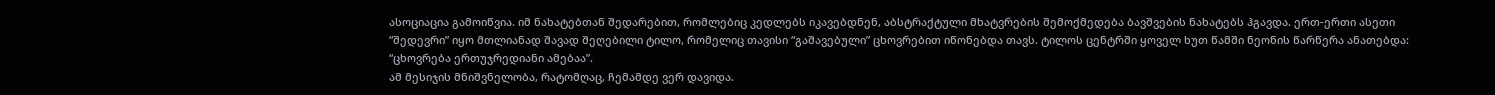ასოციაცია გამოიწვია. იმ ნახატებთან შედარებით, რომლებიც კედლებს იკავებდნენ, აბსტრაქტული მხატვრების შემოქმედება ბავშვების ნახატებს ჰგავდა. ერთ-ერთი ასეთი “შედევრი” იყო მთლიანად შავად შეღებილი ტილო, რომელიც თავისი “გაშავებული” ცხოვრებით იწონებდა თავს. ტილოს ცენტრში ყოველ ხუთ წამში ნეონის წარწერა ანათებდა: “ცხოვრება ერთუჯრედიანი ამებაა”.
ამ მესიჯის მნიშვნელობა, რატომღაც, ჩემამდე ვერ დავიდა.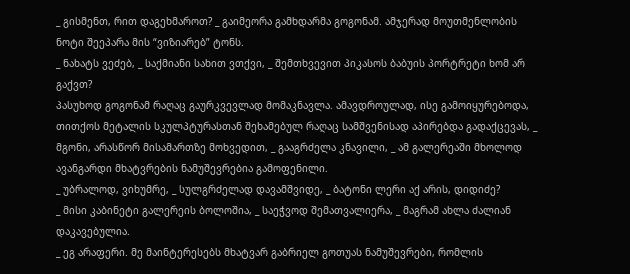_ გისმენთ, რით დაგეხმაროთ? _ გაიმეორა გამხდარმა გოგონამ. ამჯერად მოუთმენლობის ნოტი შეეპარა მის “ვიზიარებ” ტონს.
_ ნახატს ვეძებ, _ საქმიანი სახით ვთქვი, _ შემთხვევით პიკასოს ბაბუის პორტრეტი ხომ არ გაქვთ?
პასუხოდ გოგონამ რაღაც გაურკვევლად მომაკნავლა. ამავდროულად, ისე გამოიყურებოდა, თითქოს მეტალის სკულპტურასთან შეხამებულ რაღაც სამშვენისად აპირებდა გადაქცევას, _ მგონი, არასწორ მისამართზე მოხვედით, _ გააგრძელა კნავილი, _ ამ გალერეაში მხოლოდ ავანგარდი მხატვრების ნამუშევრებია გამოფენილი.
_ უბრალოდ, ვიხუმრე, _ სულგრძელად დავამშვიდე, _ ბატონი ლერი აქ არის, დიდიძე?
_ მისი კაბინეტი გალერეის ბოლოშია, _ საეჭვოდ შემათვალიერა, _ მაგრამ ახლა ძალიან დაკავებულია.
_ ეგ არაფერი. მე მაინტერესებს მხატვარ გაბრიელ გოთუას ნამუშევრები, რომლის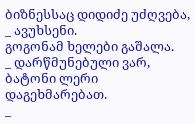ბიზნესსაც დიდიძე უძღვება, _ ავუხსენი.
გოგონამ ხელები გაშალა.
_ დარწმუნებული ვარ, ბატონი ლერი დაგეხმარებათ.
_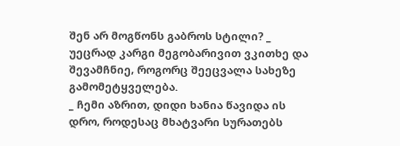შენ არ მოგწონს გაბროს სტილი? _ უეცრად კარგი მეგობარივით ვკითხე და შევამჩნიე, როგორც შეეცვალა სახეზე გამომეტყველება.
_ ჩემი აზრით, დიდი ხანია წავიდა ის დრო, როდესაც მხატვარი სურათებს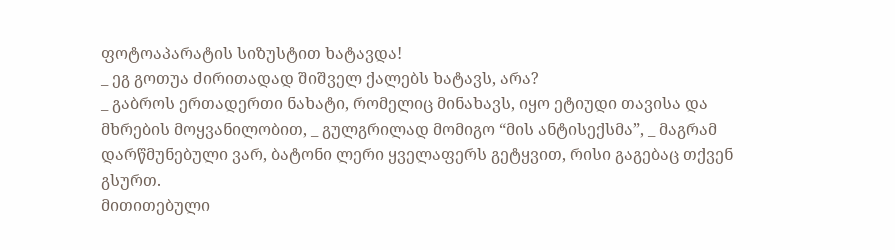ფოტოაპარატის სიზუსტით ხატავდა!
_ ეგ გოთუა ძირითადად შიშველ ქალებს ხატავს, არა?
_ გაბროს ერთადერთი ნახატი, რომელიც მინახავს, იყო ეტიუდი თავისა და მხრების მოყვანილობით, _ გულგრილად მომიგო “მის ანტისექსმა”, _ მაგრამ დარწმუნებული ვარ, ბატონი ლერი ყველაფერს გეტყვით, რისი გაგებაც თქვენ გსურთ.
მითითებული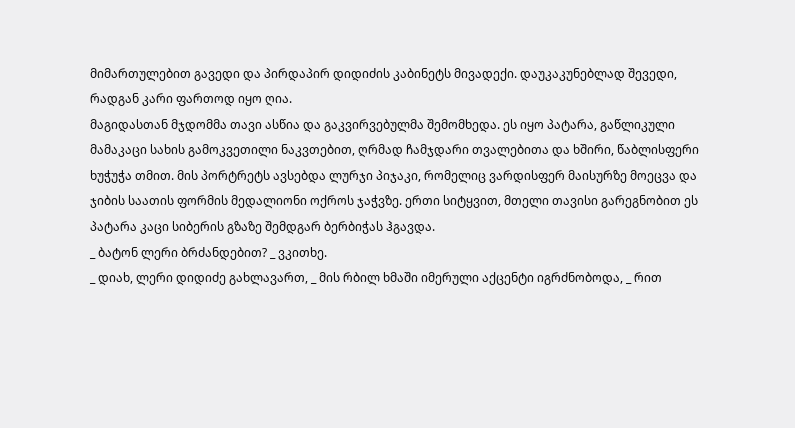მიმართულებით გავედი და პირდაპირ დიდიძის კაბინეტს მივადექი. დაუკაკუნებლად შევედი, რადგან კარი ფართოდ იყო ღია.
მაგიდასთან მჯდომმა თავი ასწია და გაკვირვებულმა შემომხედა. ეს იყო პატარა, გაწლიკული მამაკაცი სახის გამოკვეთილი ნაკვთებით, ღრმად ჩამჯდარი თვალებითა და ხშირი, წაბლისფერი ხუჭუჭა თმით. მის პორტრეტს ავსებდა ლურჯი პიჯაკი, რომელიც ვარდისფერ მაისურზე მოეცვა და ჯიბის საათის ფორმის მედალიონი ოქროს ჯაჭვზე. ერთი სიტყვით, მთელი თავისი გარეგნობით ეს პატარა კაცი სიბერის გზაზე შემდგარ ბერბიჭას ჰგავდა.
_ ბატონ ლერი ბრძანდებით? _ ვკითხე.
_ დიახ, ლერი დიდიძე გახლავართ, _ მის რბილ ხმაში იმერული აქცენტი იგრძნობოდა, _ რით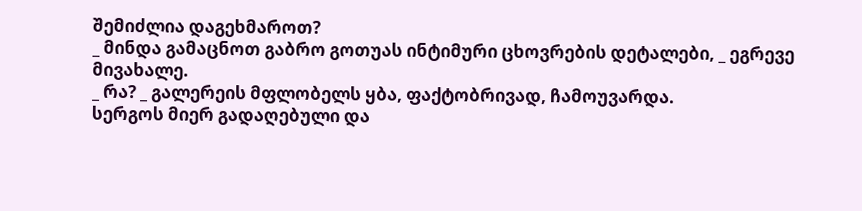შემიძლია დაგეხმაროთ?
_ მინდა გამაცნოთ გაბრო გოთუას ინტიმური ცხოვრების დეტალები, _ ეგრევე მივახალე.
_ რა? _ გალერეის მფლობელს ყბა, ფაქტობრივად, ჩამოუვარდა.
სერგოს მიერ გადაღებული და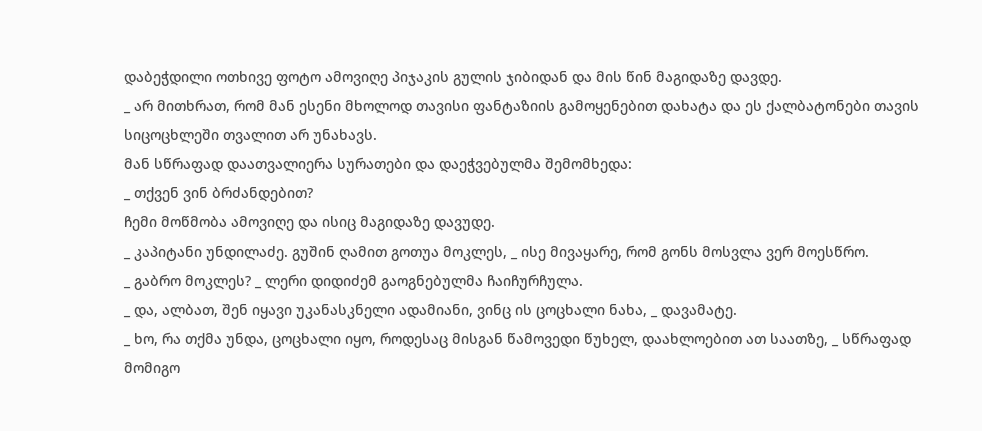დაბეჭდილი ოთხივე ფოტო ამოვიღე პიჯაკის გულის ჯიბიდან და მის წინ მაგიდაზე დავდე.
_ არ მითხრათ, რომ მან ესენი მხოლოდ თავისი ფანტაზიის გამოყენებით დახატა და ეს ქალბატონები თავის სიცოცხლეში თვალით არ უნახავს.
მან სწრაფად დაათვალიერა სურათები და დაეჭვებულმა შემომხედა:
_ თქვენ ვინ ბრძანდებით?
ჩემი მოწმობა ამოვიღე და ისიც მაგიდაზე დავუდე.
_ კაპიტანი უნდილაძე. გუშინ ღამით გოთუა მოკლეს, _ ისე მივაყარე, რომ გონს მოსვლა ვერ მოესწრო.
_ გაბრო მოკლეს? _ ლერი დიდიძემ გაოგნებულმა ჩაიჩურჩულა.
_ და, ალბათ, შენ იყავი უკანასკნელი ადამიანი, ვინც ის ცოცხალი ნახა, _ დავამატე.
_ ხო, რა თქმა უნდა, ცოცხალი იყო, როდესაც მისგან წამოვედი წუხელ, დაახლოებით ათ საათზე, _ სწრაფად მომიგო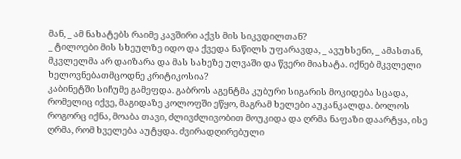მან, _ ამ ნახატებს რაიმე კავშირი აქვს მის სიკვდილთან?
_ ტილოები მის სხეულზე იდო და ქვედა ნაწილს უფარავდა, _ ავუხსენი, _ ამასთან, მკვლელმა არ დაიზარა და მას სახეზე ულვაში და წვერი მიახატა. იქნებ მკვლელი ხელოვნებათმცოდნე კრიტიკოსია?
კაბინეტში სიჩუმე გამეფდა. გაბროს აგენტმა კუბური სიგარის მოკიდება სცადა, რომელიც იქვე, მაგიდაზე კოლოფში ეწყო, მაგრამ ხელები აუკანკალდა. ბოლოს როგორც იქნა, მოაბა თავი, ძლივძლივობით მოუკიდა და ღრმა ნაფაზი დაარტყა, ისე ღრმა, რომ ხველება აუტყდა. ძვირადღირებული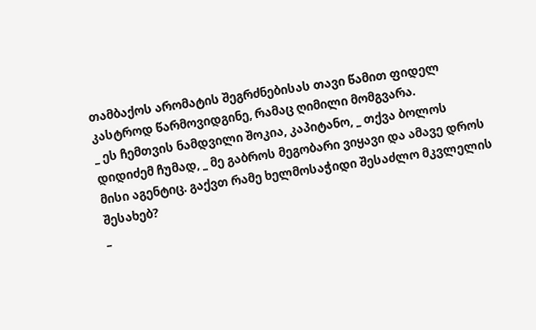თამბაქოს არომატის შეგრძნებისას თავი წამით ფიდელ კასტროდ წარმოვიდგინე, რამაც ღიმილი მომგვარა.
_ ეს ჩემთვის ნამდვილი შოკია, კაპიტანო, _ თქვა ბოლოს დიდიძემ ჩუმად, _ მე გაბროს მეგობარი ვიყავი და ამავე დროს მისი აგენტიც. გაქვთ რამე ხელმოსაჭიდი შესაძლო მკვლელის შესახებ?
_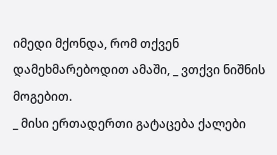იმედი მქონდა, რომ თქვენ დამეხმარებოდით ამაში, _ ვთქვი ნიშნის მოგებით.
_ მისი ერთადერთი გატაცება ქალები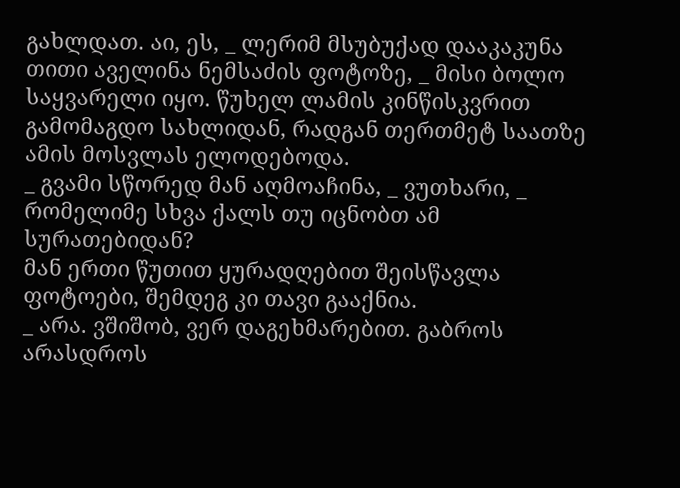გახლდათ. აი, ეს, _ ლერიმ მსუბუქად დააკაკუნა თითი აველინა ნემსაძის ფოტოზე, _ მისი ბოლო საყვარელი იყო. წუხელ ლამის კინწისკვრით გამომაგდო სახლიდან, რადგან თერთმეტ საათზე ამის მოსვლას ელოდებოდა.
_ გვამი სწორედ მან აღმოაჩინა, _ ვუთხარი, _ რომელიმე სხვა ქალს თუ იცნობთ ამ სურათებიდან?
მან ერთი წუთით ყურადღებით შეისწავლა ფოტოები, შემდეგ კი თავი გააქნია.
_ არა. ვშიშობ, ვერ დაგეხმარებით. გაბროს არასდროს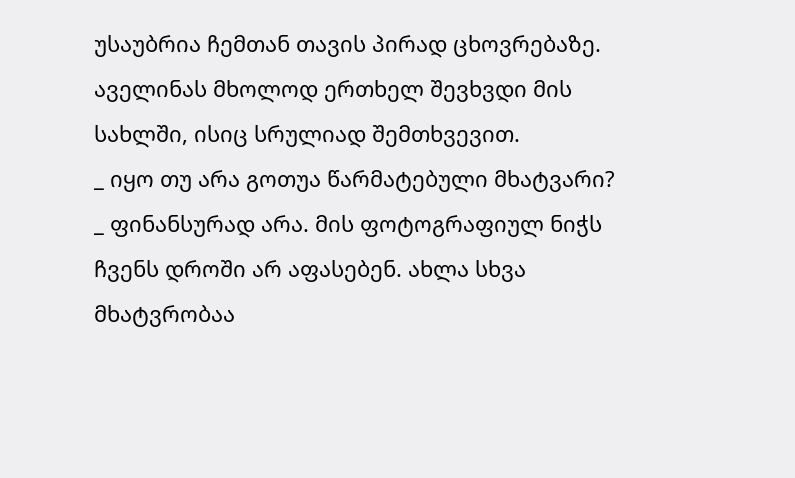უსაუბრია ჩემთან თავის პირად ცხოვრებაზე. აველინას მხოლოდ ერთხელ შევხვდი მის სახლში, ისიც სრულიად შემთხვევით.
_ იყო თუ არა გოთუა წარმატებული მხატვარი?
_ ფინანსურად არა. მის ფოტოგრაფიულ ნიჭს ჩვენს დროში არ აფასებენ. ახლა სხვა მხატვრობაა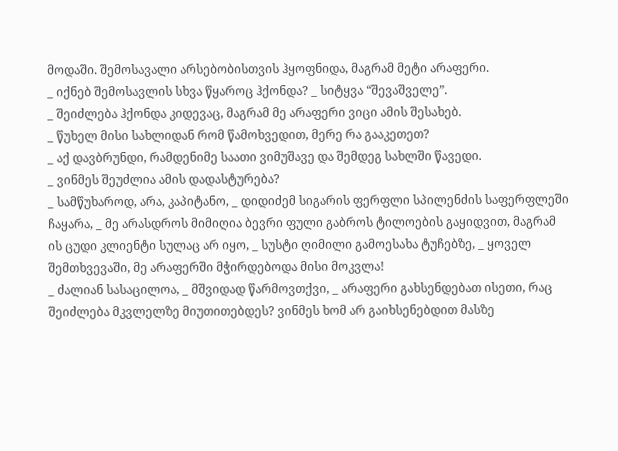მოდაში. შემოსავალი არსებობისთვის ჰყოფნიდა, მაგრამ მეტი არაფერი.
_ იქნებ შემოსავლის სხვა წყაროც ჰქონდა? _ სიტყვა “შევაშველე”.
_ შეიძლება ჰქონდა კიდევაც, მაგრამ მე არაფერი ვიცი ამის შესახებ.
_ წუხელ მისი სახლიდან რომ წამოხვედით, მერე რა გააკეთეთ?
_ აქ დავბრუნდი, რამდენიმე საათი ვიმუშავე და შემდეგ სახლში წავედი.
_ ვინმეს შეუძლია ამის დადასტურება?
_ სამწუხაროდ, არა, კაპიტანო, _ დიდიძემ სიგარის ფერფლი სპილენძის საფერფლეში ჩაყარა, _ მე არასდროს მიმიღია ბევრი ფული გაბროს ტილოების გაყიდვით, მაგრამ ის ცუდი კლიენტი სულაც არ იყო, _ სუსტი ღიმილი გამოესახა ტუჩებზე, _ ყოველ შემთხვევაში, მე არაფერში მჭირდებოდა მისი მოკვლა!
_ ძალიან სასაცილოა, _ მშვიდად წარმოვთქვი, _ არაფერი გახსენდებათ ისეთი, რაც შეიძლება მკვლელზე მიუთითებდეს? ვინმეს ხომ არ გაიხსენებდით მასზე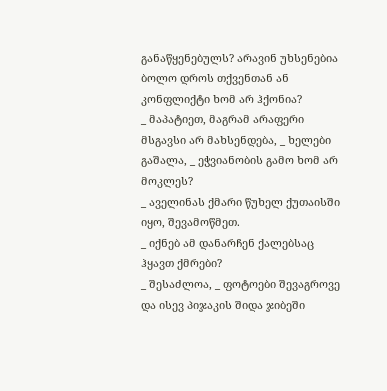განაწყენებულს? არავინ უხსენებია ბოლო დროს თქვენთან ან კონფლიქტი ხომ არ ჰქონია?
_ მაპატიეთ, მაგრამ არაფერი მსგავსი არ მახსენდება, _ ხელები გაშალა, _ ეჭვიანობის გამო ხომ არ მოკლეს?
_ აველინას ქმარი წუხელ ქუთაისში იყო, შევამოწმეთ.
_ იქნებ ამ დანარჩენ ქალებსაც ჰყავთ ქმრები?
_ შესაძლოა, _ ფოტოები შევაგროვე და ისევ პიჯაკის შიდა ჯიბეში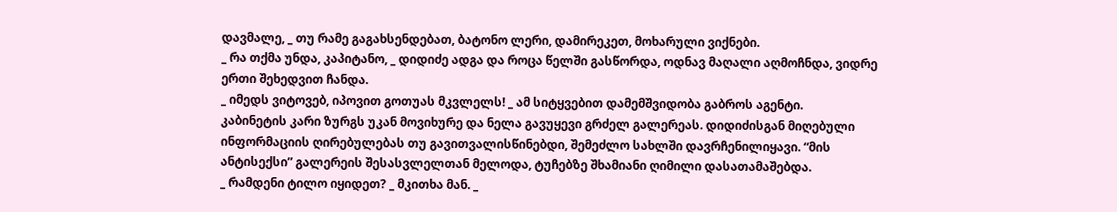დავმალე, _ თუ რამე გაგახსენდებათ, ბატონო ლერი, დამირეკეთ, მოხარული ვიქნები.
_ რა თქმა უნდა, კაპიტანო, _ დიდიძე ადგა და როცა წელში გასწორდა, ოდნავ მაღალი აღმოჩნდა, ვიდრე ერთი შეხედვით ჩანდა.
_ იმედს ვიტოვებ, იპოვით გოთუას მკვლელს! _ ამ სიტყვებით დამემშვიდობა გაბროს აგენტი.
კაბინეტის კარი ზურგს უკან მოვიხურე და ნელა გავუყევი გრძელ გალერეას. დიდიძისგან მიღებული ინფორმაციის ღირებულებას თუ გავითვალისწინებდი, შემეძლო სახლში დავრჩენილიყავი. “მის ანტისექსი” გალერეის შესასვლელთან მელოდა, ტუჩებზე შხამიანი ღიმილი დასათამაშებდა.
_ რამდენი ტილო იყიდეთ? _ მკითხა მან. _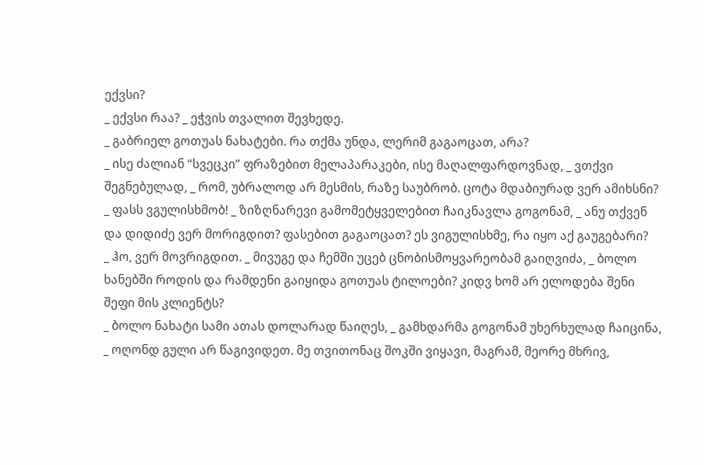ექვსი?
_ ექვსი რაა? _ ეჭვის თვალით შევხედე.
_ გაბრიელ გოთუას ნახატები. რა თქმა უნდა, ლერიმ გაგაოცათ, არა?
_ ისე ძალიან “სვეცკი” ფრაზებით მელაპარაკები, ისე მაღალფარდოვნად, _ ვთქვი შეგნებულად, _ რომ, უბრალოდ არ მესმის, რაზე საუბრობ. ცოტა მდაბიურად ვერ ამიხსნი?
_ ფასს ვგულისხმობ! _ ზიზღნარევი გამომეტყველებით ჩაიკნავლა გოგონამ, _ ანუ თქვენ და დიდიძე ვერ მორიგდით? ფასებით გაგაოცათ? ეს ვიგულისხმე, რა იყო აქ გაუგებარი?
_ ჰო, ვერ მოვრიგდით. _ მივუგე და ჩემში უცებ ცნობისმოყვარეობამ გაიღვიძა, _ ბოლო ხანებში როდის და რამდენი გაიყიდა გოთუას ტილოები? კიდვ ხომ არ ელოდება შენი შეფი მის კლიენტს?
_ ბოლო ნახატი სამი ათას დოლარად წაიღეს, _ გამხდარმა გოგონამ უხერხულად ჩაიცინა, _ ოღონდ გული არ წაგივიდეთ. მე თვითონაც შოკში ვიყავი, მაგრამ, მეორე მხრივ,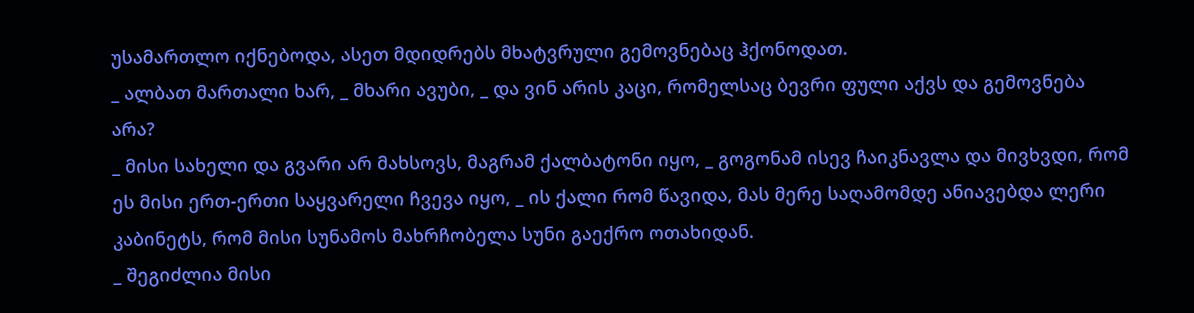უსამართლო იქნებოდა, ასეთ მდიდრებს მხატვრული გემოვნებაც ჰქონოდათ.
_ ალბათ მართალი ხარ, _ მხარი ავუბი, _ და ვინ არის კაცი, რომელსაც ბევრი ფული აქვს და გემოვნება არა?
_ მისი სახელი და გვარი არ მახსოვს, მაგრამ ქალბატონი იყო, _ გოგონამ ისევ ჩაიკნავლა და მივხვდი, რომ ეს მისი ერთ-ერთი საყვარელი ჩვევა იყო, _ ის ქალი რომ წავიდა, მას მერე საღამომდე ანიავებდა ლერი კაბინეტს, რომ მისი სუნამოს მახრჩობელა სუნი გაექრო ოთახიდან.
_ შეგიძლია მისი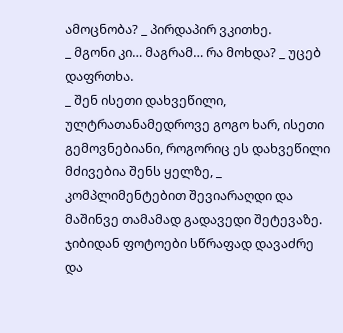ამოცნობა? _ პირდაპირ ვკითხე.
_ მგონი კი… მაგრამ… რა მოხდა? _ უცებ დაფრთხა.
_ შენ ისეთი დახვეწილი, ულტრათანამედროვე გოგო ხარ, ისეთი გემოვნებიანი, როგორიც ეს დახვეწილი მძივებია შენს ყელზე, _ კომპლიმენტებით შევიარაღდი და მაშინვე თამამად გადავედი შეტევაზე. ჯიბიდან ფოტოები სწრაფად დავაძრე და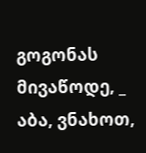გოგონას მივაწოდე, _ აბა, ვნახოთ,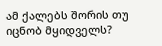ამ ქალებს შორის თუ იცნობ მყიდველს?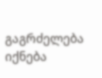გაგრძელება იქნება